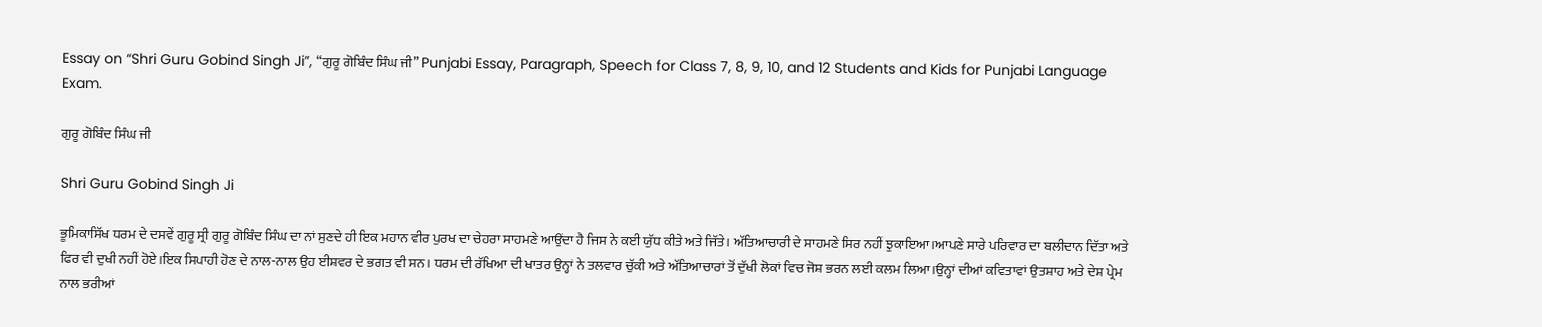Essay on “Shri Guru Gobind Singh Ji”, “ਗੁਰੂ ਗੋਬਿੰਦ ਸਿੰਘ ਜੀ” Punjabi Essay, Paragraph, Speech for Class 7, 8, 9, 10, and 12 Students and Kids for Punjabi Language Exam.

ਗੁਰੂ ਗੋਬਿੰਦ ਸਿੰਘ ਜੀ

Shri Guru Gobind Singh Ji

ਭੂਮਿਕਾਸਿੱਖ ਧਰਮ ਦੇ ਦਸਵੇਂ ਗੁਰੂ ਸ੍ਰੀ ਗੁਰੂ ਗੋਬਿੰਦ ਸਿੰਘ ਦਾ ਨਾਂ ਸੁਣਦੇ ਹੀ ਇਕ ਮਹਾਨ ਵੀਰ ਪੁਰਖ ਦਾ ਚੇਹਰਾ ਸਾਹਮਣੇ ਆਉਂਦਾ ਹੈ ਜਿਸ ਨੇ ਕਈ ਯੁੱਧ ਕੀਤੇ ਅਤੇ ਜਿੱਤੇ। ਅੱਤਿਆਚਾਰੀ ਦੇ ਸਾਹਮਣੇ ਸਿਰ ਨਹੀਂ ਝੁਕਾਇਆ।ਆਪਣੇ ਸਾਰੇ ਪਰਿਵਾਰ ਦਾ ਬਲੀਦਾਨ ਦਿੱਤਾ ਅਤੇ ਫਿਰ ਵੀ ਦੁਖੀ ਨਹੀਂ ਹੋਏ।ਇਕ ਸਿਪਾਹੀ ਹੋਣ ਦੇ ਨਾਲ-ਨਾਲ ਉਹ ਈਸ਼ਵਰ ਦੇ ਭਗਤ ਵੀ ਸਨ। ਧਰਮ ਦੀ ਰੱਖਿਆ ਦੀ ਖਾਤਰ ਉਨ੍ਹਾਂ ਨੇ ਤਲਵਾਰ ਚੁੱਕੀ ਅਤੇ ਅੱਤਿਆਚਾਰਾਂ ਤੋਂ ਦੁੱਖੀ ਲੋਕਾਂ ਵਿਚ ਜੋਸ਼ ਭਰਨ ਲਈ ਕਲਮ ਲਿਆ।ਉਨ੍ਹਾਂ ਦੀਆਂ ਕਵਿਤਾਵਾਂ ਉਤਸ਼ਾਹ ਅਤੇ ਦੇਸ਼ ਪ੍ਰੇਮ ਨਾਲ ਭਰੀਆਂ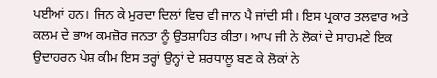ਪਈਆਂ ਹਨ। ਜਿਨ ਕੇ ਮੁਰਦਾ ਦਿਲਾਂ ਵਿਚ ਵੀ ਜਾਨ ਪੈ ਜਾਂਦੀ ਸੀ। ਇਸ ਪ੍ਰਕਾਰ ਤਲਵਾਰ ਅਤੇ ਕਲਮ ਦੇ ਭਾਅ ਕਮਜ਼ੋਰ ਜਨਤਾ ਨੂੰ ਉਤਸ਼ਾਹਿਤ ਕੀਤਾ। ਆਪ ਜੀ ਨੇ ਲੋਕਾਂ ਦੇ ਸਾਹਮਣੇ ਇਕ ਉਦਾਹਰਨ ਪੇਸ਼ ਕੀਮ ਇਸ ਤਰ੍ਹਾਂ ਉਨ੍ਹਾਂ ਦੇ ਸ਼ਰਧਾਲੂ ਬਣ ਕੇ ਲੋਕਾਂ ਨੇ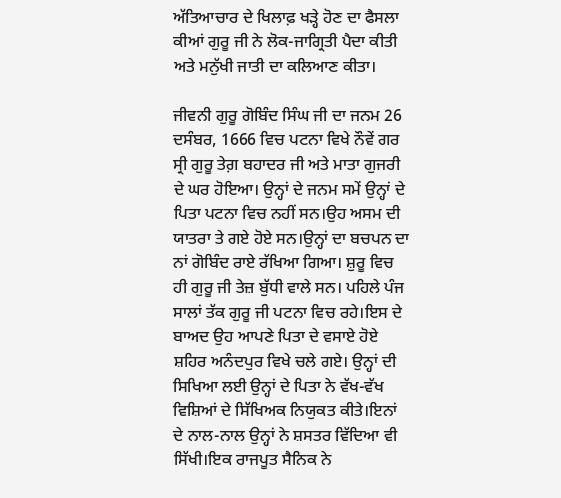ਅੱਤਿਆਚਾਰ ਦੇ ਖਿਲਾਫ਼ ਖੜ੍ਹੇ ਹੋਣ ਦਾ ਫੈਸਲਾ ਕੀਆਂ ਗੁਰੂ ਜੀ ਨੇ ਲੋਕ-ਜਾਗ੍ਰਿਤੀ ਪੈਦਾ ਕੀਤੀ ਅਤੇ ਮਨੁੱਖੀ ਜਾਤੀ ਦਾ ਕਲਿਆਣ ਕੀਤਾ।

ਜੀਵਨੀ ਗੁਰੂ ਗੋਬਿੰਦ ਸਿੰਘ ਜੀ ਦਾ ਜਨਮ 26 ਦਸੰਬਰ, 1666 ਵਿਚ ਪਟਨਾ ਵਿਖੇ ਨੌਵੇਂ ਗਰ ਸ੍ਰੀ ਗੁਰੂ ਤੇਗ਼ ਬਹਾਦਰ ਜੀ ਅਤੇ ਮਾਤਾ ਗੁਜਰੀ ਦੇ ਘਰ ਹੋਇਆ। ਉਨ੍ਹਾਂ ਦੇ ਜਨਮ ਸਮੇਂ ਉਨ੍ਹਾਂ ਦੇ ਪਿਤਾ ਪਟਨਾ ਵਿਚ ਨਹੀਂ ਸਨ।ਉਹ ਅਸਮ ਦੀ ਯਾਤਰਾ ਤੇ ਗਏ ਹੋਏ ਸਨ।ਉਨ੍ਹਾਂ ਦਾ ਬਚਪਨ ਦਾ ਨਾਂ ਗੋਬਿੰਦ ਰਾਏ ਰੱਖਿਆ ਗਿਆ। ਸ਼ੁਰੂ ਵਿਚ ਹੀ ਗੁਰੂ ਜੀ ਤੇਜ਼ ਬੁੱਧੀ ਵਾਲੇ ਸਨ। ਪਹਿਲੇ ਪੰਜ ਸਾਲਾਂ ਤੱਕ ਗੁਰੂ ਜੀ ਪਟਨਾ ਵਿਚ ਰਹੇ।ਇਸ ਦੇ ਬਾਅਦ ਉਹ ਆਪਣੇ ਪਿਤਾ ਦੇ ਵਸਾਏ ਹੋਏ ਸ਼ਹਿਰ ਅਨੰਦਪੁਰ ਵਿਖੇ ਚਲੇ ਗਏ। ਉਨ੍ਹਾਂ ਦੀ ਸਿਖਿਆ ਲਈ ਉਨ੍ਹਾਂ ਦੇ ਪਿਤਾ ਨੇ ਵੱਖ-ਵੱਖ ਵਿਸ਼ਿਆਂ ਦੇ ਸਿੱਖਿਅਕ ਨਿਯੁਕਤ ਕੀਤੇ।ਇਨਾਂ ਦੇ ਨਾਲ-ਨਾਲ ਉਨ੍ਹਾਂ ਨੇ ਸ਼ਸਤਰ ਵਿੱਦਿਆ ਵੀ ਸਿੱਖੀ।ਇਕ ਰਾਜਪੂਤ ਸੈਨਿਕ ਨੇ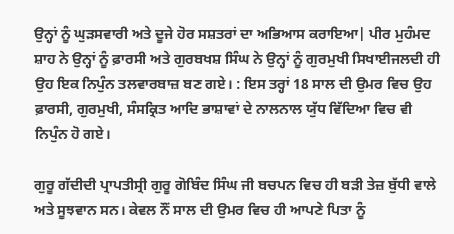ਉਨ੍ਹਾਂ ਨੂੰ ਘੁੜਸਵਾਰੀ ਅਤੇ ਦੂਜੇ ਹੋਰ ਸਸ਼ਤਰਾਂ ਦਾ ਅਭਿਆਸ ਕਰਾਇਆ| ਪੀਰ ਮੁਹੰਮਦ ਸ਼ਾਹ ਨੇ ਉਨ੍ਹਾਂ ਨੂੰ ਫ਼ਾਰਸੀ ਅਤੇ ਗੁਰਬਖਸ਼ ਸਿੰਘ ਨੇ ਉਨ੍ਹਾਂ ਨੂੰ ਗੁਰਮੁਖੀ ਸਿਖਾਈਜਲਦੀ ਹੀ ਉਹ ਇਕ ਨਿਪੁੰਨ ਤਲਵਾਰਬਾਜ਼ ਬਣ ਗਏ। : ਇਸ ਤਰ੍ਹਾਂ 18 ਸਾਲ ਦੀ ਉਮਰ ਵਿਚ ਉਹ ਫ਼ਾਰਸੀ, ਗੁਰਮੁਖੀ, ਸੰਸਕ੍ਰਿਤ ਆਦਿ ਭਾਸ਼ਾਵਾਂ ਦੇ ਨਾਲਨਾਲ ਯੁੱਧ ਵਿੱਦਿਆ ਵਿਚ ਵੀ ਨਿਪੁੰਨ ਹੋ ਗਏ।

ਗੁਰੂ ਗੱਦੀਦੀ ਪ੍ਰਾਪਤੀਸ੍ਰੀ ਗੁਰੂ ਗੋਬਿੰਦ ਸਿੰਘ ਜੀ ਬਚਪਨ ਵਿਚ ਹੀ ਬੜੀ ਤੇਜ਼ ਬੁੱਧੀ ਵਾਲੇ ਅਤੇ ਸੂਝਵਾਨ ਸਨ। ਕੇਵਲ ਨੌਂ ਸਾਲ ਦੀ ਉਮਰ ਵਿਚ ਹੀ ਆਪਣੇ ਪਿਤਾ ਨੂੰ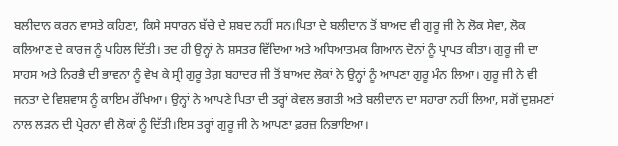ਬਲੀਦਾਨ ਕਰਨ ਵਾਸਤੇ ਕਹਿਣਾ, ਕਿਸੇ ਸਧਾਰਨ ਬੱਚੇ ਦੇ ਸ਼ਬਦ ਨਹੀਂ ਸਨ।ਪਿਤਾ ਦੇ ਬਲੀਦਾਨ ਤੋਂ ਬਾਅਦ ਵੀ ਗੁਰੂ ਜੀ ਨੇ ਲੋਕ ਸੇਵਾ, ਲੋਕ ਕਲਿਆਣ ਦੇ ਕਾਰਜ ਨੂੰ ਪਹਿਲ ਦਿੱਤੀ। ਤਦ ਹੀ ਉਨ੍ਹਾਂ ਨੇ ਸ਼ਸਤਰ ਵਿੱਦਿਆ ਅਤੇ ਅਧਿਆਤਮਕ ਗਿਆਨ ਦੋਨਾਂ ਨੂੰ ਪ੍ਰਾਪਤ ਕੀਤਾ। ਗੁਰੂ ਜੀ ਦਾ ਸਾਹਸ ਅਤੇ ਨਿਰਭੈ ਦੀ ਭਾਵਨਾ ਨੂੰ ਵੇਖ ਕੇ ਸ੍ਰੀ ਗੁਰੂ ਤੇਗ਼ ਬਹਾਦਰ ਜੀ ਤੋਂ ਬਾਅਦ ਲੋਕਾਂ ਨੇ ਉਨ੍ਹਾਂ ਨੂੰ ਆਪਣਾ ਗੁਰੂ ਮੰਨ ਲਿਆ। ਗੁਰੂ ਜੀ ਨੇ ਵੀ ਜਨਤਾ ਦੇ ਵਿਸ਼ਵਾਸ ਨੂੰ ਕਾਇਮ ਰੱਖਿਆ। ਉਨ੍ਹਾਂ ਨੇ ਆਪਣੇ ਪਿਤਾ ਦੀ ਤਰ੍ਹਾਂ ਕੇਵਲ ਭਗਤੀ ਅਤੇ ਬਲੀਦਾਨ ਦਾ ਸਹਾਰਾ ਨਹੀਂ ਲਿਆ, ਸਗੋਂ ਦੁਸ਼ਮਣਾਂ ਨਾਲ ਲੜਨ ਦੀ ਪ੍ਰੇਰਨਾ ਵੀ ਲੋਕਾਂ ਨੂੰ ਦਿੱਤੀ।ਇਸ ਤਰ੍ਹਾਂ ਗੁਰੂ ਜੀ ਨੇ ਆਪਣਾ ਫ਼ਰਜ਼ ਨਿਭਾਇਆ।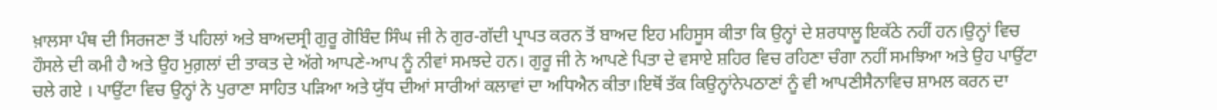ਖ਼ਾਲਸਾ ਪੰਥ ਦੀ ਸਿਰਜਣਾ ਤੋਂ ਪਹਿਲਾਂ ਅਤੇ ਬਾਅਦਸ੍ਰੀ ਗੁਰੂ ਗੋਬਿੰਦ ਸਿੰਘ ਜੀ ਨੇ ਗੁਰ-ਗੱਦੀ ਪ੍ਰਾਪਤ ਕਰਨ ਤੋਂ ਬਾਅਦ ਇਹ ਮਹਿਸੂਸ ਕੀਤਾ ਕਿ ਉਨ੍ਹਾਂ ਦੇ ਸ਼ਰਧਾਲੂ ਇਕੱਠੇ ਨਹੀਂ ਹਨ।ਉਨ੍ਹਾਂ ਵਿਚ ਹੌਸਲੇ ਦੀ ਕਮੀ ਹੈ ਅਤੇ ਉਹ ਮੁਗ਼ਲਾਂ ਦੀ ਤਾਕਤ ਦੇ ਅੱਗੇ ਆਪਣੇ-ਆਪ ਨੂੰ ਨੀਵਾਂ ਸਮਝਦੇ ਹਨ। ਗੁਰੂ ਜੀ ਨੇ ਆਪਣੇ ਪਿਤਾ ਦੇ ਵਸਾਏ ਸ਼ਹਿਰ ਵਿਚ ਰਹਿਣਾ ਚੰਗਾ ਨਹੀਂ ਸਮਝਿਆ ਅਤੇ ਉਹ ਪਾਉਂਟਾ ਚਲੇ ਗਏ । ਪਾਉਂਟਾ ਵਿਚ ਉਨ੍ਹਾਂ ਨੇ ਪੁਰਾਣਾ ਸਾਹਿਤ ਪੜਿਆ ਅਤੇ ਯੁੱਧ ਦੀਆਂ ਸਾਰੀਆਂ ਕਲਾਵਾਂ ਦਾ ਅਧਿਐਨ ਕੀਤਾ।ਇਥੋਂ ਤੱਕ ਕਿਉਨ੍ਹਾਂਨੇਪਠਾਣਾਂ ਨੂੰ ਵੀ ਆਪਣੀਸੈਨਾਵਿਚ ਸ਼ਾਮਲ ਕਰਨ ਦਾ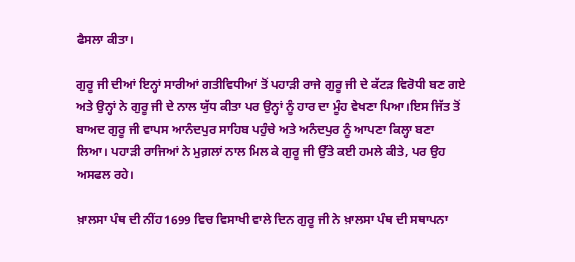ਫੈਸਲਾ ਕੀਤਾ।

ਗੁਰੂ ਜੀ ਦੀਆਂ ਇਨ੍ਹਾਂ ਸਾਰੀਆਂ ਗਤੀਵਿਧੀਆਂ ਤੋਂ ਪਹਾੜੀ ਰਾਜੇ ਗੁਰੂ ਜੀ ਦੇ ਕੱਟੜ ਵਿਰੋਧੀ ਬਣ ਗਏ ਅਤੇ ਉਨ੍ਹਾਂ ਨੇ ਗੁਰੂ ਜੀ ਦੇ ਨਾਲ ਯੁੱਧ ਕੀਤਾ ਪਰ ਉਨ੍ਹਾਂ ਨੂੰ ਹਾਰ ਦਾ ਮੂੰਹ ਵੇਖਣਾ ਪਿਆ।ਇਸ ਜਿੱਤ ਤੋਂ ਬਾਅਦ ਗੁਰੂ ਜੀ ਵਾਪਸ ਆਨੰਦਪੁਰ ਸਾਹਿਬ ਪਹੁੰਚੇ ਅਤੇ ਅਨੰਦਪੁਰ ਨੂੰ ਆਪਣਾ ਕਿਲ੍ਹਾ ਬਣਾ ਲਿਆ। ਪਹਾੜੀ ਰਾਜਿਆਂ ਨੇ ਮੁਗ਼ਲਾਂ ਨਾਲ ਮਿਲ ਕੇ ਗੁਰੂ ਜੀ ਉੱਤੇ ਕਈ ਹਮਲੇ ਕੀਤੇ, ਪਰ ਉਹ ਅਸਫਲ ਰਹੇ।

ਖ਼ਾਲਸਾ ਪੰਥ ਦੀ ਨੀਂਹ1699 ਵਿਚ ਵਿਸਾਖੀ ਵਾਲੇ ਦਿਨ ਗੁਰੂ ਜੀ ਨੇ ਖ਼ਾਲਸਾ ਪੰਥ ਦੀ ਸਥਾਪਨਾ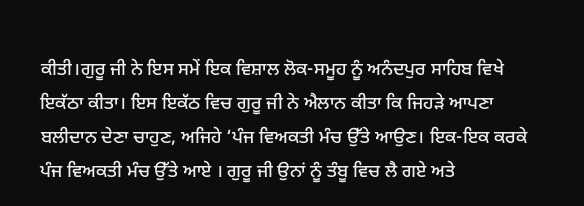ਕੀਤੀ।ਗੁਰੂ ਜੀ ਨੇ ਇਸ ਸਮੇਂ ਇਕ ਵਿਸ਼ਾਲ ਲੋਕ-ਸਮੂਹ ਨੂੰ ਅਨੰਦਪੁਰ ਸਾਹਿਬ ਵਿਖੇ ਇਕੱਠਾ ਕੀਤਾ। ਇਸ ਇਕੱਠ ਵਿਚ ਗੁਰੂ ਜੀ ਨੇ ਐਲਾਨ ਕੀਤਾ ਕਿ ਜਿਹੜੇ ਆਪਣਾ ਬਲੀਦਾਨ ਦੇਣਾ ਚਾਹੁਣ, ਅਜਿਹੇ ‘ਪੰਜ ਵਿਅਕਤੀ ਮੰਚ ਉੱਤੇ ਆਉਣ। ਇਕ-ਇਕ ਕਰਕੇ ਪੰਜ ਵਿਅਕਤੀ ਮੰਚ ਉੱਤੇ ਆਏ । ਗੁਰੂ ਜੀ ਉਨਾਂ ਨੂੰ ਤੰਬੂ ਵਿਚ ਲੈ ਗਏ ਅਤੇ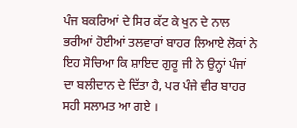ਪੰਜ ਬਕਰਿਆਂ ਦੇ ਸਿਰ ਕੱਟ ਕੇ ਖੁਨ ਦੇ ਨਾਲ ਭਰੀਆਂ ਹੋਈਆਂ ਤਲਵਾਰਾਂ ਬਾਹਰ ਲਿਆਏ ਲੋਕਾਂ ਨੇ ਇਹ ਸੋਚਿਆ ਕਿ ਸ਼ਾਇਦ ਗੁਰੂ ਜੀ ਨੇ ਉਨ੍ਹਾਂ ਪੰਜਾਂ ਦਾ ਬਲੀਦਾਨ ਦੇ ਦਿੱਤਾ ਹੈ, ਪਰ ਪੰਜੇ ਵੀਰ ਬਾਹਰ ਸਹੀ ਸਲਾਮਤ ਆ ਗਏ ।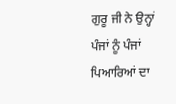ਗੁਰੂ ਜੀ ਨੇ ਉਨ੍ਹਾਂ ਪੰਜਾਂ ਨੂੰ ਪੰਜਾਂ ਪਿਆਰਿਆਂ ਦਾ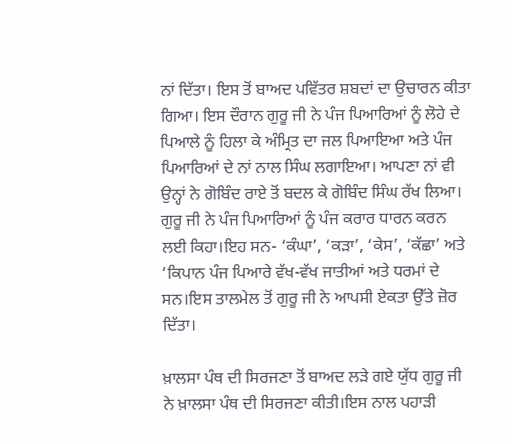ਨਾਂ ਦਿੱਤਾ। ਇਸ ਤੋਂ ਬਾਅਦ ਪਵਿੱਤਰ ਸ਼ਬਦਾਂ ਦਾ ਉਚਾਰਨ ਕੀਤਾ ਗਿਆ। ਇਸ ਦੌਰਾਨ ਗੁਰੂ ਜੀ ਨੇ ਪੰਜ ਪਿਆਰਿਆਂ ਨੂੰ ਲੋਹੇ ਦੇ ਪਿਆਲੇ ਨੂੰ ਹਿਲਾ ਕੇ ਅੰਮ੍ਰਿਤ ਦਾ ਜਲ ਪਿਆਇਆ ਅਤੇ ਪੰਜ ਪਿਆਰਿਆਂ ਦੇ ਨਾਂ ਨਾਲ ਸਿੰਘ ਲਗਾਇਆ। ਆਪਣਾ ਨਾਂ ਵੀ ਉਨ੍ਹਾਂ ਨੇ ਗੋਬਿੰਦ ਰਾਏ ਤੋਂ ਬਦਲ ਕੇ ਗੋਬਿੰਦ ਸਿੰਘ ਰੱਖ ਲਿਆ। ਗੁਰੂ ਜੀ ਨੇ ਪੰਜ ਪਿਆਰਿਆਂ ਨੂੰ ਪੰਜ ਕਰਾਰ ਧਾਰਨ ਕਰਨ ਲਈ ਕਿਹਾ।ਇਹ ਸਨ- ‘ਕੰਘਾ’, ‘ਕੜਾ’, ‘ਕੇਸ’, ‘ਕੱਛਾ’ ਅਤੇ ‘ਕਿਪਾਨ ਪੰਜ ਪਿਆਰੇ ਵੱਖ-ਵੱਖ ਜਾਤੀਆਂ ਅਤੇ ਧਰਮਾਂ ਦੇ ਸਨ।ਇਸ ਤਾਲਮੇਲ ਤੋਂ ਗੁਰੂ ਜੀ ਨੇ ਆਪਸੀ ਏਕਤਾ ਉੱਤੇ ਜ਼ੋਰ ਦਿੱਤਾ।

ਖ਼ਾਲਸਾ ਪੰਥ ਦੀ ਸਿਰਜਣਾ ਤੋਂ ਬਾਅਦ ਲੜੇ ਗਏ ਯੁੱਧ ਗੁਰੂ ਜੀ ਨੇ ਖ਼ਾਲਸਾ ਪੰਥ ਦੀ ਸਿਰਜਣਾ ਕੀਤੀ।ਇਸ ਨਾਲ ਪਹਾੜੀ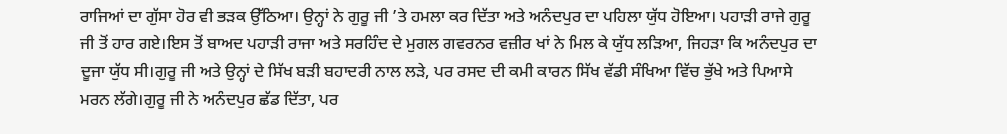ਰਾਜਿਆਂ ਦਾ ਗੁੱਸਾ ਹੋਰ ਵੀ ਭੜਕ ਉੱਠਿਆ। ਉਨ੍ਹਾਂ ਨੇ ਗੁਰੂ ਜੀ ’ਤੇ ਹਮਲਾ ਕਰ ਦਿੱਤਾ ਅਤੇ ਅਨੰਦਪੁਰ ਦਾ ਪਹਿਲਾ ਯੁੱਧ ਹੋਇਆ। ਪਹਾੜੀ ਰਾਜੇ ਗੁਰੂ ਜੀ ਤੋਂ ਹਾਰ ਗਏ।ਇਸ ਤੋਂ ਬਾਅਦ ਪਹਾੜੀ ਰਾਜਾ ਅਤੇ ਸਰਹਿੰਦ ਦੇ ਮੁਗਲ ਗਵਰਨਰ ਵਜ਼ੀਰ ਖਾਂ ਨੇ ਮਿਲ ਕੇ ਯੁੱਧ ਲੜਿਆ, ਜਿਹੜਾ ਕਿ ਅਨੰਦਪੁਰ ਦਾ ਦੂਜਾ ਯੁੱਧ ਸੀ।ਗੁਰੂ ਜੀ ਅਤੇ ਉਨ੍ਹਾਂ ਦੇ ਸਿੱਖ ਬੜੀ ਬਹਾਦਰੀ ਨਾਲ ਲੜੇ, ਪਰ ਰਸਦ ਦੀ ਕਮੀ ਕਾਰਨ ਸਿੱਖ ਵੱਡੀ ਸੰਖਿਆ ਵਿੱਚ ਭੁੱਖੇ ਅਤੇ ਪਿਆਸੇ ਮਰਨ ਲੱਗੇ।ਗੁਰੂ ਜੀ ਨੇ ਅਨੰਦਪੁਰ ਛੱਡ ਦਿੱਤਾ, ਪਰ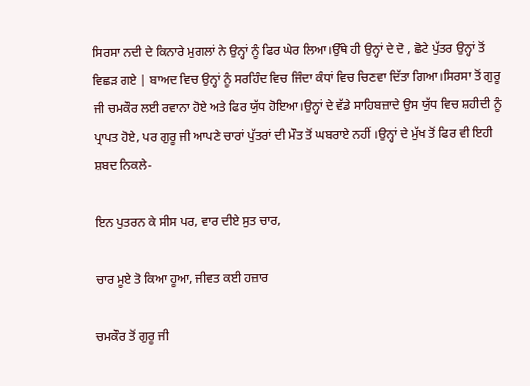ਸਿਰਸਾ ਨਦੀ ਦੇ ਕਿਨਾਰੇ ਮੁਗਲਾਂ ਨੇ ਉਨ੍ਹਾਂ ਨੂੰ ਫਿਰ ਘੇਰ ਲਿਆ।ਉੱਥੇ ਹੀ ਉਨ੍ਹਾਂ ਦੇ ਦੋ , ਛੋਟੇ ਪੁੱਤਰ ਉਨ੍ਹਾਂ ਤੋਂ ਵਿਛੜ ਗਏ | ਬਾਅਦ ਵਿਚ ਉਨ੍ਹਾਂ ਨੂੰ ਸਰਹਿੰਦ ਵਿਚ ਜਿੰਦਾ ਕੰਧਾਂ ਵਿਚ ਚਿਣਵਾ ਦਿੱਤਾ ਗਿਆ।ਸਿਰਸਾ ਤੋਂ ਗੁਰੂ ਜੀ ਚਮਕੌਰ ਲਈ ਰਵਾਨਾ ਹੋਏ ਅਤੇ ਫਿਰ ਯੁੱਧ ਹੋਇਆ।ਉਨ੍ਹਾਂ ਦੇ ਵੱਡੇ ਸਾਹਿਬਜ਼ਾਦੇ ਉਸ ਯੁੱਧ ਵਿਚ ਸ਼ਹੀਦੀ ਨੂੰ ਪ੍ਰਾਪਤ ਹੋਏ, ਪਰ ਗੁਰੂ ਜੀ ਆਪਣੇ ਚਾਰਾਂ ਪੁੱਤਰਾਂ ਦੀ ਮੌਤ ਤੋਂ ਘਬਰਾਏ ਨਹੀਂ ।ਉਨ੍ਹਾਂ ਦੇ ਮੁੱਖ ਤੋਂ ਫਿਰ ਵੀ ਇਹੀ ਸ਼ਬਦ ਨਿਕਲੇ-

ਇਨ ਪੁਤਰਨ ਕੇ ਸੀਸ ਪਰ, ਵਾਰ ਦੀਏ ਸੁਤ ਚਾਰ,

ਚਾਰ ਮੂਏ ਤੋ ਕਿਆ ਹੂਆ, ਜੀਵਤ ਕਈ ਹਜ਼ਾਰ

ਚਮਕੌਰ ਤੋਂ ਗੁਰੂ ਜੀ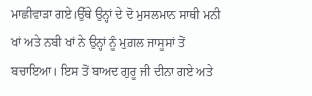ਮਾਛੀਵਾੜਾ ਗਏ।ਉੱਥੇ ਉਨ੍ਹਾਂ ਦੇ ਦੋ ਮੁਸਲਮਾਨ ਸਾਥੀ ਮਨੀ ਖਾਂ ਅਤੇ ਨਬੀ ਖਾਂ ਨੇ ਉਨ੍ਹਾਂ ਨੂੰ ਮੁਗ਼ਲ ਜਾਸੂਸਾਂ ਤੋਂ ਬਚਾਇਆ। ਇਸ ਤੋਂ ਬਾਅਦ ਗੁਰੂ ਜੀ ਦੀਨਾ ਗਏ ਅਤੇ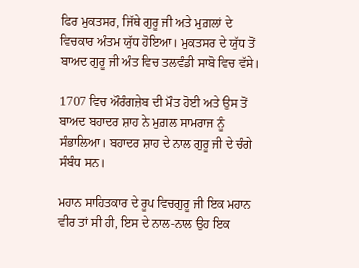ਫਿਰ ਮੁਕਤਸਰ, ਜਿੱਥੇ ਗੁਰੂ ਜੀ ਅਤੇ ਮੁਗ਼ਲਾਂ ਦੇ ਵਿਚਕਾਰ ਅੰਤਮ ਯੁੱਧ ਹੋਇਆ। ਮੁਕਤਸਰ ਦੇ ਯੁੱਧ ਤੋਂ ਬਾਅਦ ਗੁਰੂ ਜੀ ਅੰਤ ਵਿਚ ਤਲਵੰਡੀ ਸਾਬੋ ਵਿਚ ਵੱਸੇ।

1707 ਵਿਚ ਔਰੰਗਜ਼ੇਬ ਦੀ ਮੌਤ ਹੋਈ ਅਤੇ ਉਸ ਤੋਂ ਬਾਅਦ ਬਹਾਦਰ ਸ਼ਾਹ ਨੇ ਮੁਗ਼ਲ ਸਾਮਰਾਜ ਨੂੰ ਸੰਭਾਲਿਆ। ਬਹਾਦਰ ਸ਼ਾਹ ਦੇ ਨਾਲ ਗੁਰੂ ਜੀ ਦੇ ਚੰਗੇ ਸੰਬੰਧ ਸਨ।

ਮਹਾਨ ਸਾਹਿਤਕਾਰ ਦੇ ਰੂਪ ਵਿਚਗੁਰੂ ਜੀ ਇਕ ਮਹਾਨ ਵੀਰ ਤਾਂ ਸੀ ਹੀ, ਇਸ ਦੇ ਨਾਲ-ਨਾਲ ਉਹ ਇਕ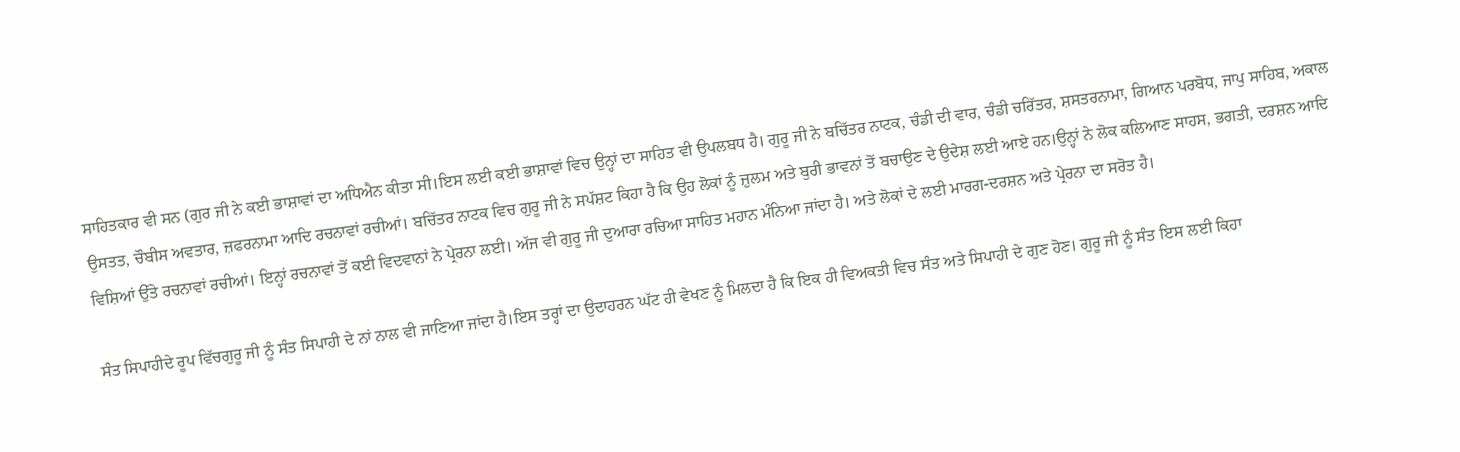ਸਾਹਿਤਕਾਰ ਵੀ ਸਨ (ਗੁਰ ਜੀ ਨੇ ਕਈ ਭਾਸ਼ਾਵਾਂ ਦਾ ਅਧਿਐਨ ਕੀਤਾ ਸੀ।ਇਸ ਲਈ ਕਈ ਭਾਸ਼ਾਵਾਂ ਵਿਚ ਉਨ੍ਹਾਂ ਦਾ ਸਾਹਿਤ ਵੀ ਉਪਲਬਧ ਹੈ। ਗੁਰੂ ਜੀ ਨੇ ਬਚਿੱਤਰ ਨਾਟਕ, ਚੰਡੀ ਦੀ ਵਾਰ, ਚੰਡੀ ਚਰਿੱਤਰ, ਸ਼ਸਤਰਨਾਮਾ, ਗਿਆਨ ਪਰਬੋਧ, ਜਾਪੁ ਸਾਹਿਬ, ਅਕਾਲ ਉਸਤਤ, ਚੌਬੀਸ ਅਵਤਾਰ, ਜ਼ਫਰਨਾਮਾ ਆਦਿ ਰਚਨਾਵਾਂ ਰਚੀਆਂ। ਬਚਿੱਤਰ ਨਾਟਕ ਵਿਚ ਗੁਰੂ ਜੀ ਨੇ ਸਪੱਸ਼ਟ ਕਿਹਾ ਹੈ ਕਿ ਉਹ ਲੋਕਾਂ ਨੂੰ ਜ਼ੁਲਮ ਅਤੇ ਬੁਰੀ ਭਾਵਨਾਂ ਤੋਂ ਬਚਾਉਣ ਦੇ ਉਦੇਸ਼ ਲਈ ਆਏ ਹਨ।ਉਨ੍ਹਾਂ ਨੇ ਲੋਕ ਕਲਿਆਣ ਸਾਹਸ, ਭਗਤੀ, ਦਰਸ਼ਨ ਆਦਿ ਵਿਸ਼ਿਆਂ ਉੱਤੇ ਰਚਨਾਵਾਂ ਰਚੀਆਂ। ਇਨ੍ਹਾਂ ਰਚਨਾਵਾਂ ਤੋਂ ਕਈ ਵਿਦਵਾਨਾਂ ਨੇ ਪ੍ਰੇਰਨਾ ਲਈ। ਅੱਜ ਵੀ ਗੁਰੂ ਜੀ ਦੁਆਰਾ ਰਚਿਆ ਸਾਹਿਤ ਮਹਾਨ ਮੰਨਿਆ ਜਾਂਦਾ ਹੈ। ਅਤੇ ਲੋਕਾਂ ਦੇ ਲਈ ਮਾਰਗ-ਦਰਸ਼ਨ ਅਤੇ ਪ੍ਰੇਰਨਾ ਦਾ ਸਰੋਤ ਹੈ।

ਸੰਤ ਸਿਪਾਹੀਦੇ ਰੂਪ ਵਿੱਚਗੁਰੂ ਜੀ ਨੂੰ ਸੰਤ ਸਿਪਾਹੀ ਦੇ ਨਾਂ ਨਾਲ ਵੀ ਜਾਣਿਆ ਜਾਂਦਾ ਹੈ।ਇਸ ਤਰ੍ਹਾਂ ਦਾ ਉਦਾਹਰਨ ਘੱਟ ਹੀ ਵੇਖਣ ਨੂੰ ਮਿਲਦਾ ਹੈ ਕਿ ਇਕ ਹੀ ਵਿਅਕਤੀ ਵਿਚ ਸੰਤ ਅਤੇ ਸਿਪਾਹੀ ਦੇ ਗੁਣ ਹੋਣ। ਗੁਰੂ ਜੀ ਨੂੰ ਸੰਤ ਇਸ ਲਈ ਕਿਹਾ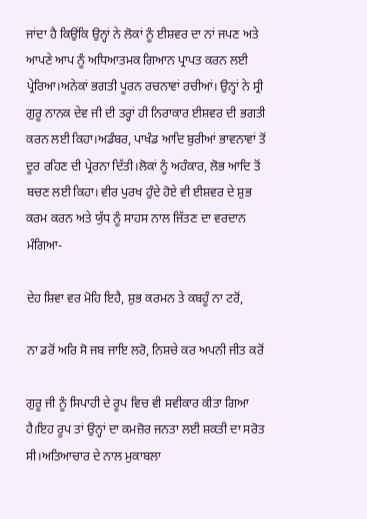ਜਾਂਦਾ ਹੈ ਕਿਉਂਕਿ ਉਨ੍ਹਾਂ ਨੇ ਲੋਕਾਂ ਨੂੰ ਈਸ਼ਵਰ ਦਾ ਨਾਂ ਜਪਣ ਅਤੇ ਆਪਣੇ ਆਪ ਨੂੰ ਅਧਿਆਤਮਕ ਗਿਆਨ ਪ੍ਰਾਪਤ ਕਰਨ ਲਈ ਪ੍ਰੇਰਿਆ।ਅਨੇਕਾਂ ਭਗਤੀ ਪੂਰਨ ਰਚਨਾਵਾਂ ਰਚੀਆਂ। ਉਨ੍ਹਾਂ ਨੇ ਸ੍ਰੀ ਗੁਰੂ ਨਾਨਕ ਦੇਵ ਜੀ ਦੀ ਤਰ੍ਹਾਂ ਹੀ ਨਿਰਾਕਾਰ ਈਸ਼ਵਰ ਦੀ ਭਗਤੀ ਕਰਨ ਲਈ ਕਿਹਾ।ਅਡੰਬਰ, ਪਾਖੰਡ ਆਦਿ ਬੁਰੀਆਂ ਭਾਵਨਾਵਾਂ ਤੋਂ ਦੂਰ ਰਹਿਣ ਦੀ ਪ੍ਰੇਰਨਾ ਦਿੱਤੀ।ਲੋਕਾਂ ਨੂੰ ਅਹੰਕਾਰ, ਲੋਭ ਆਦਿ ਤੋਂ ਬਚਣ ਲਈ ਕਿਹਾ। ਵੀਰ ਪੁਰਖ ਹੁੰਦੇ ਹੋਏ ਵੀ ਈਸ਼ਵਰ ਦੇ ਸ਼ੁਭ ਕਰਮ ਕਰਨ ਅਤੇ ਯੁੱਧ ਨੂੰ ਸਾਹਸ ਨਾਲ ਜਿੱਤਣ ਦਾ ਵਰਦਾਨ ਮੰਗਿਆ-

ਦੇਹ ਸ਼ਿਵਾ ਵਰ ਮੋਹਿ ਇਹੈ, ਸ਼ੁਭ ਕਰਮਨ ਤੇ ਕਬਹੂੰ ਨਾ ਟਰੋਂ,

ਨਾ ਡਰੋਂ ਅਰਿ ਸੋ ਜਬ ਜਾਇ ਲਰੋ, ਨਿਸ਼ਚੇ ਕਰ ਅਪਨੀ ਜੀਤ ਕਰੋਂ

ਗੁਰੂ ਜੀ ਨੂੰ ਸਿਪਾਹੀ ਦੇ ਰੂਪ ਵਿਚ ਵੀ ਸਵੀਕਾਰ ਕੀਤਾ ਗਿਆ ਹੈ।ਇਹ ਰੂਪ ਤਾਂ ਉਨ੍ਹਾਂ ਦਾ ਕਮਜ਼ੋਰ ਜਨਤਾ ਲਈ ਸ਼ਕਤੀ ਦਾ ਸਰੋਤ ਸੀ।ਅਤਿਆਚਾਰ ਦੇ ਨਾਲ ਮੁਕਾਬਲਾ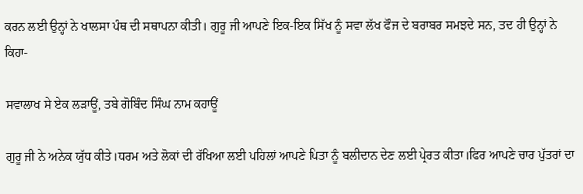ਕਰਨ ਲਈ ਉਨ੍ਹਾਂ ਨੇ ਖਾਲਸਾ ਪੰਥ ਦੀ ਸਥਾਪਨਾ ਕੀਤੀ। ਗੁਰੂ ਜੀ ਆਪਣੇ ਇਕ-ਇਕ ਸਿੱਖ ਨੂੰ ਸਵਾ ਲੱਖ ਫੌਜ ਦੇ ਬਰਾਬਰ ਸਮਝਦੇ ਸਨ, ਤਦ ਹੀ ਉਨ੍ਹਾਂ ਨੇ ਕਿਹਾ-

ਸਵਾਲਾਖ ਸੇ ਏਕ ਲੜਾਊਂ, ਤਬੇ ਗੋਬਿੰਦ ਸਿੰਘ ਨਾਮ ਕਹਾਊਂ

ਗੁਰੂ ਜੀ ਨੇ ਅਨੇਕ ਯੁੱਧ ਕੀਤੇ।ਧਰਮ ਅਤੇ ਲੋਕਾਂ ਦੀ ਰੱਖਿਆ ਲਈ ਪਹਿਲਾਂ ਆਪਣੇ ਪਿਤਾ ਨੂੰ ਬਲੀਦਾਨ ਦੇਣ ਲਈ ਪ੍ਰੇਰਤ ਕੀਤਾ।ਫਿਰ ਆਪਣੇ ਚਾਰ ਪੁੱਤਰਾਂ ਦਾ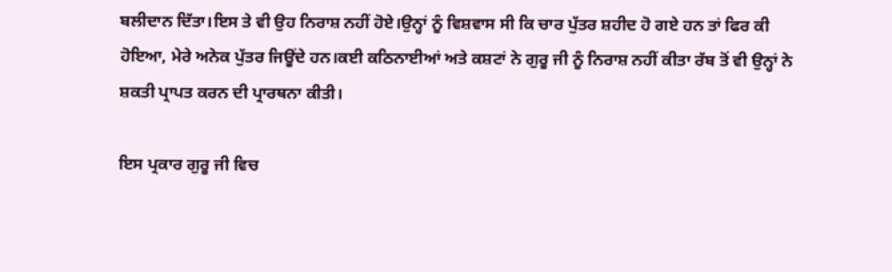ਬਲੀਦਾਨ ਦਿੱਤਾ।ਇਸ ਤੇ ਵੀ ਉਹ ਨਿਰਾਸ਼ ਨਹੀਂ ਹੋਏ।ਉਨ੍ਹਾਂ ਨੂੰ ਵਿਸ਼ਵਾਸ ਸੀ ਕਿ ਚਾਰ ਪੁੱਤਰ ਸ਼ਹੀਦ ਹੋ ਗਏ ਹਨ ਤਾਂ ਫਿਰ ਕੀ ਹੋਇਆ, ਮੇਰੇ ਅਨੇਕ ਪੁੱਤਰ ਜਿਊਂਦੇ ਹਨ।ਕਈ ਕਠਿਨਾਈਆਂ ਅਤੇ ਕਸ਼ਟਾਂ ਨੇ ਗੁਰੂ ਜੀ ਨੂੰ ਨਿਰਾਸ਼ ਨਹੀਂ ਕੀਤਾ ਰੱਬ ਤੋਂ ਵੀ ਉਨ੍ਹਾਂ ਨੇ ਸ਼ਕਤੀ ਪ੍ਰਾਪਤ ਕਰਨ ਦੀ ਪ੍ਰਾਰਥਨਾ ਕੀਤੀ।

ਇਸ ਪ੍ਰਕਾਰ ਗੁਰੂ ਜੀ ਵਿਚ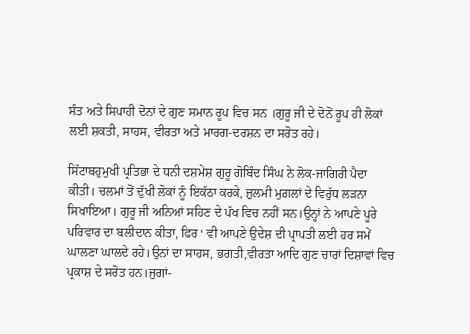ਸੰਤ ਅਤੇ ਸਿਪਾਹੀ ਦੋਨਾਂ ਦੇ ਗੁਣ ਸਮਾਨ ਰੂਪ ਵਿਚ ਸਨ ।ਗੁਰੂ ਜੀ ਦੇ ਦੋਨੋਂ ਰੂਪ ਹੀ ਲੋਕਾਂ ਲਈ ਸ਼ਕਤੀ, ਸਾਹਸ, ਵੀਰਤਾ ਅਤੇ ਮਾਰਗ-ਦਰਸ਼ਨ ਦਾ ਸਰੋਤ ਰਹੇ।

ਸਿੱਟਾਬਹੁਮੁਖੀ ਪ੍ਰਤਿਭਾ ਦੇ ਧਨੀ ਦਸ਼ਮੇਸ਼ ਗੁਰੂ ਗੋਬਿੰਦ ਸਿੰਘ ਨੇ ਲੋਕ-ਜਾਗਿਰੀ ਪੈਦਾ ਕੀਤੀ। ਚਲਮਾਂ ਤੋਂ ਦੁੱਖੀ ਲੋਕਾਂ ਨੂੰ ਇਕੱਠਾ ਕਰਕੇ, ਜ਼ੁਲਮੀ ਮੁਗ਼ਲਾਂ ਦੇ ਵਿਰੁੱਧ ਲੜਨਾ ਸਿਖਾਇਆ। ਗੁਰੂ ਜੀ ਅਨਿਆਂ ਸਹਿਣ ਦੇ ਪੱਖ ਵਿਚ ਨਹੀਂ ਸਨ।ਉਨ੍ਹਾਂ ਨੇ ਆਪਣੇ ਪੂਰੇ ਪਰਿਵਾਰ ਦਾ ਬਲੀਦਾਨ ਕੀਤਾ, ਫਿਰ ‘ ਵੀ ਆਪਣੇ ਉਦੇਸ਼ ਦੀ ਪ੍ਰਾਪਤੀ ਲਈ ਹਰ ਸਮੇਂ ਘਾਲਣਾ ਘਾਲਦੇ ਰਹੇ।ਉਨਾਂ ਦਾ ਸਾਹਸ, ਭਗਤੀ,ਵੀਰਤਾ ਆਦਿ ਗੁਣ ਚਾਰਾਂ ਦਿਸ਼ਾਵਾਂ ਵਿਚ ਪ੍ਰਕਾਸ਼ ਦੇ ਸਰੋਤ ਹਨ।ਜੁਗਾਂ-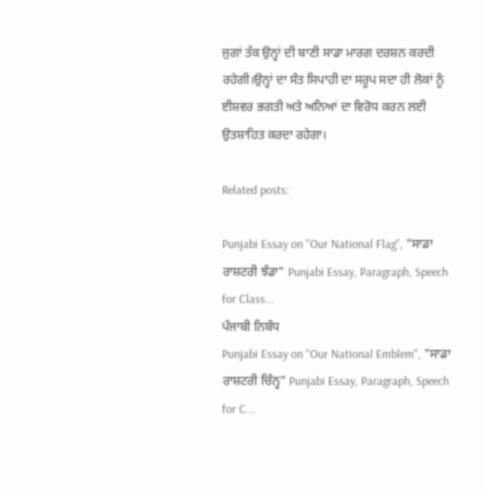ਜੁਗਾਂ ਤੱਕ ਉਨ੍ਹਾਂ ਦੀ ਬਾਣੀ ਸਾਡਾ ਮਾਰਗ ਦਰਸ਼ਨ ਕਰਦੀ ਰਹੇਗੀ।ਉਨ੍ਹਾਂ ਦਾ ਸੰਤ ਸਿਪਾਹੀ ਦਾ ਸਰੂਪ ਸਦਾ ਹੀ ਲੋਕਾਂ ਨੂੰ ਈਸ਼ਵਰ ਭਗਤੀ ਅਤੇ ਅਨਿਆਂ ਦਾ ਵਿਰੋਧ ਕਰਨ ਲਈ ਉਤਸ਼ਾਹਿਤ ਕਰਦਾ ਰਹੇਗਾ।

Related posts:

Punjabi Essay on "Our National Flag", "ਸਾਡਾ ਰਾਸ਼ਟਰੀ ਝੰਡਾ" Punjabi Essay, Paragraph, Speech for Class...
ਪੰਜਾਬੀ ਨਿਬੰਧ
Punjabi Essay on "Our National Emblem", "ਸਾਡਾ ਰਾਸ਼ਟਰੀ ਚਿੰਨ੍ਹ" Punjabi Essay, Paragraph, Speech for C...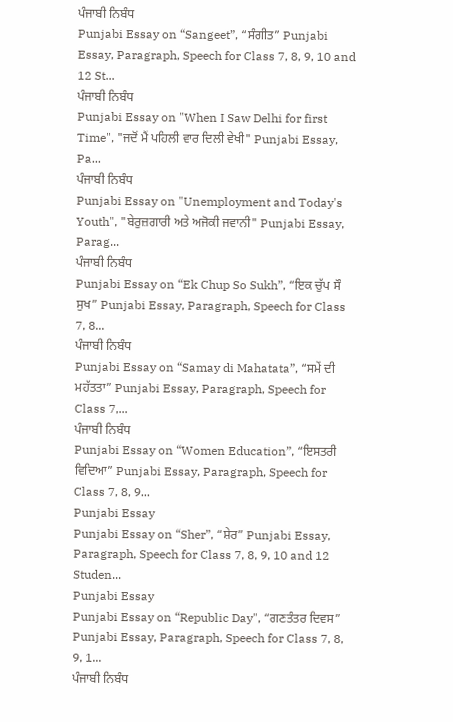ਪੰਜਾਬੀ ਨਿਬੰਧ
Punjabi Essay on “Sangeet”, “ਸੰਗੀਤ” Punjabi Essay, Paragraph, Speech for Class 7, 8, 9, 10 and 12 St...
ਪੰਜਾਬੀ ਨਿਬੰਧ
Punjabi Essay on "When I Saw Delhi for first Time", "ਜਦੋਂ ਮੈਂ ਪਹਿਲੀ ਵਾਰ ਦਿਲੀ ਵੇਖੀ" Punjabi Essay, Pa...
ਪੰਜਾਬੀ ਨਿਬੰਧ
Punjabi Essay on "Unemployment and Today's Youth", "ਬੇਰੁਜ਼ਗਾਰੀ ਅਤੇ ਅਜੋਕੀ ਜਵਾਨੀ" Punjabi Essay, Parag...
ਪੰਜਾਬੀ ਨਿਬੰਧ
Punjabi Essay on “Ek Chup So Sukh”, “ਇਕ ਚੁੱਪ ਸੌ ਸੁਖ” Punjabi Essay, Paragraph, Speech for Class 7, 8...
ਪੰਜਾਬੀ ਨਿਬੰਧ
Punjabi Essay on “Samay di Mahatata”, “ਸਮੇਂ ਦੀ ਮਹੱਤਤਾ” Punjabi Essay, Paragraph, Speech for Class 7,...
ਪੰਜਾਬੀ ਨਿਬੰਧ
Punjabi Essay on “Women Education”, “ਇਸਤਰੀ ਵਿਦਿਆ” Punjabi Essay, Paragraph, Speech for Class 7, 8, 9...
Punjabi Essay
Punjabi Essay on “Sher”, “ਸ਼ੇਰ” Punjabi Essay, Paragraph, Speech for Class 7, 8, 9, 10 and 12 Studen...
Punjabi Essay
Punjabi Essay on “Republic Day", “ਗਣਤੰਤਰ ਦਿਵਸ” Punjabi Essay, Paragraph, Speech for Class 7, 8, 9, 1...
ਪੰਜਾਬੀ ਨਿਬੰਧ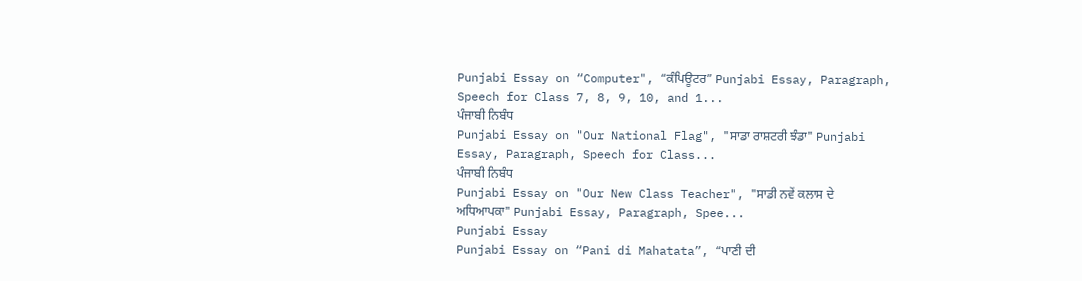Punjabi Essay on “Computer", “ਕੰਪਿਊਟਰ” Punjabi Essay, Paragraph, Speech for Class 7, 8, 9, 10, and 1...
ਪੰਜਾਬੀ ਨਿਬੰਧ
Punjabi Essay on "Our National Flag", "ਸਾਡਾ ਰਾਸ਼ਟਰੀ ਝੰਡਾ" Punjabi Essay, Paragraph, Speech for Class...
ਪੰਜਾਬੀ ਨਿਬੰਧ
Punjabi Essay on "Our New Class Teacher", "ਸਾਡੀ ਨਵੇਂ ਕਲਾਸ ਦੇ ਅਧਿਆਪਕਾ" Punjabi Essay, Paragraph, Spee...
Punjabi Essay
Punjabi Essay on “Pani di Mahatata”, “ਪਾਣੀ ਦੀ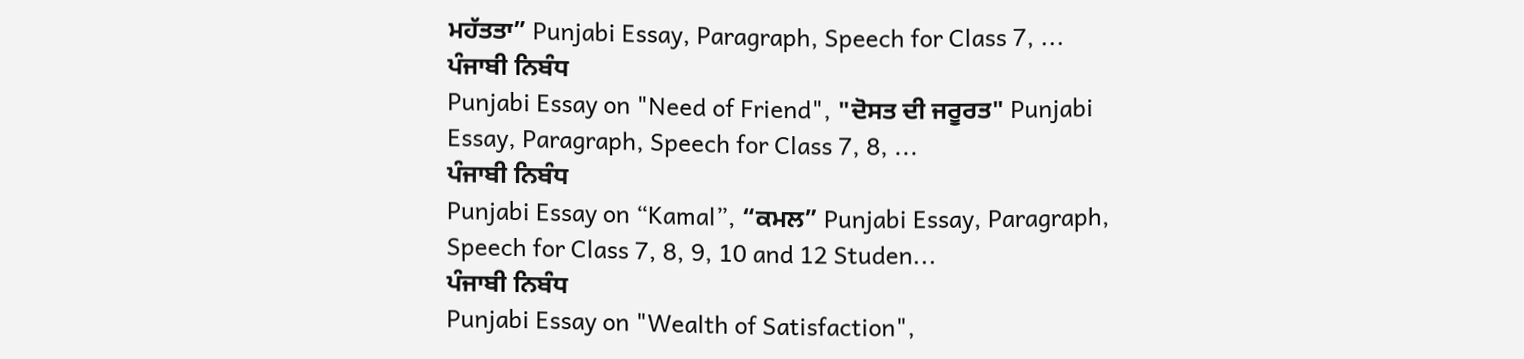ਮਹੱਤਤਾ” Punjabi Essay, Paragraph, Speech for Class 7, ...
ਪੰਜਾਬੀ ਨਿਬੰਧ
Punjabi Essay on "Need of Friend", "ਦੋਸਤ ਦੀ ਜਰੂਰਤ" Punjabi Essay, Paragraph, Speech for Class 7, 8, ...
ਪੰਜਾਬੀ ਨਿਬੰਧ
Punjabi Essay on “Kamal”, “ਕਮਲ” Punjabi Essay, Paragraph, Speech for Class 7, 8, 9, 10 and 12 Studen...
ਪੰਜਾਬੀ ਨਿਬੰਧ
Punjabi Essay on "Wealth of Satisfaction",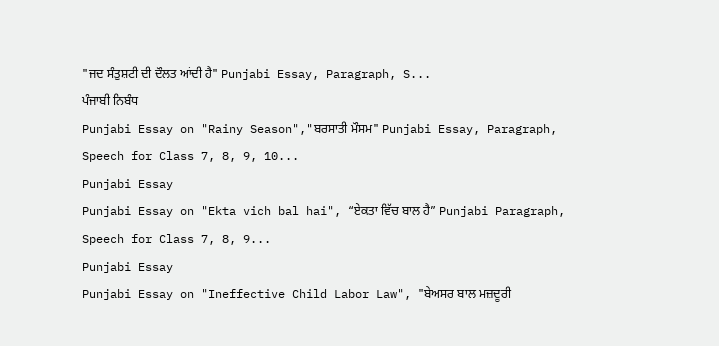"ਜਦ ਸੰਤੁਸ਼ਟੀ ਦੀ ਦੌਲਤ ਆਂਦੀ ਹੈ" Punjabi Essay, Paragraph, S...
ਪੰਜਾਬੀ ਨਿਬੰਧ
Punjabi Essay on "Rainy Season","ਬਰਸਾਤੀ ਮੌਸਮ" Punjabi Essay, Paragraph, Speech for Class 7, 8, 9, 10...
Punjabi Essay
Punjabi Essay on "Ekta vich bal hai", “ਏਕਤਾ ਵਿੱਚ ਬਾਲ ਹੈ” Punjabi Paragraph, Speech for Class 7, 8, 9...
Punjabi Essay
Punjabi Essay on "Ineffective Child Labor Law", "ਬੇਅਸਰ ਬਾਲ ਮਜ਼ਦੂਰੀ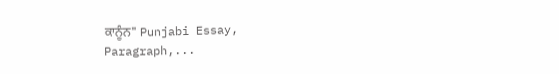ਕਾਨੂੰਨ" Punjabi Essay, Paragraph,...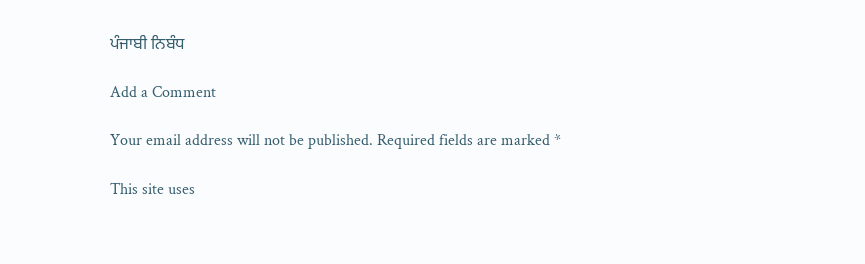ਪੰਜਾਬੀ ਨਿਬੰਧ

Add a Comment

Your email address will not be published. Required fields are marked *

This site uses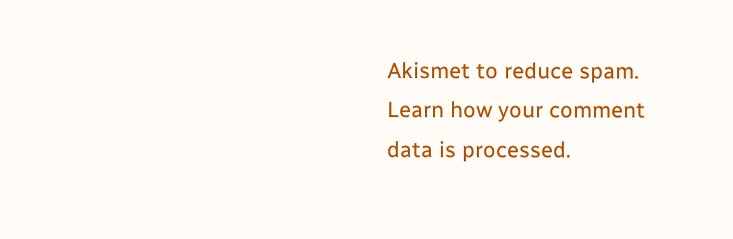Akismet to reduce spam. Learn how your comment data is processed.